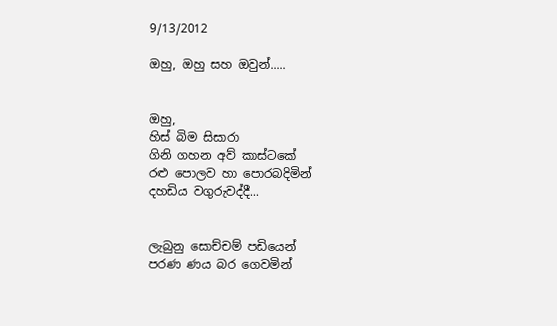9/13/2012

ඔහු, ඔහු සහ ඔවුන්.....


ඔහු,
හිස් බිම සිසාරා
ගිනි ගහන අව් කාස්ටකේ
රළු පොලව හා පොරබදිමින්
දහඩිය වගුරුවද්දී...


ලැබුනු සොච්චම් පඩියෙන්
පරණ ණය බර ගෙවමින්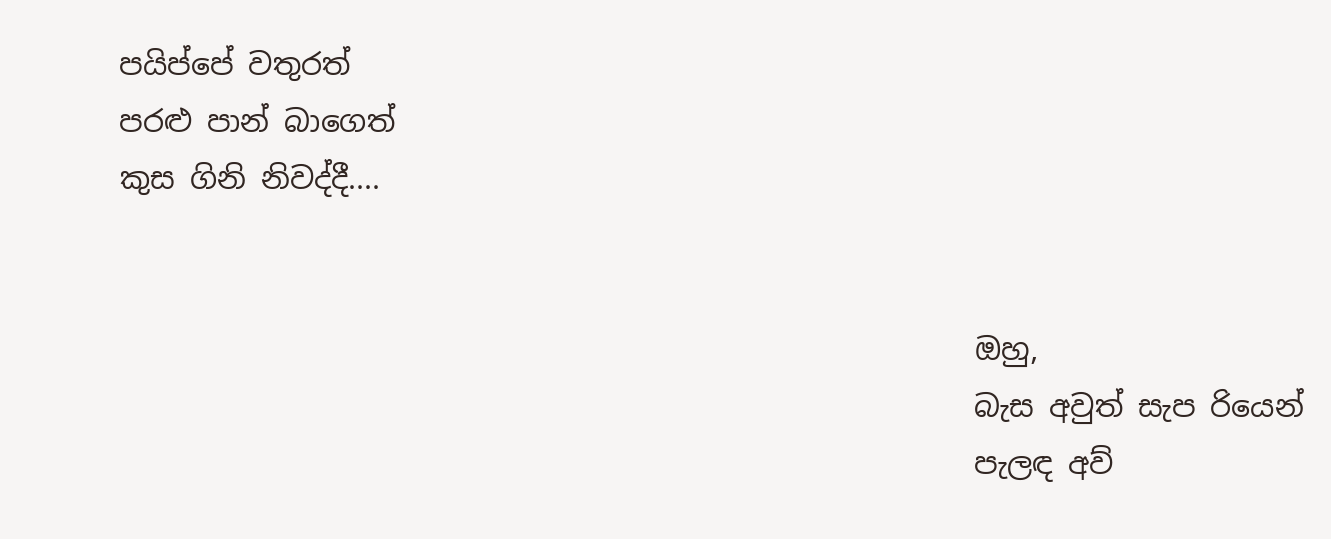පයිප්පේ වතුරත්
පරළු පාන් බාගෙත්
කුස ගිනි නිවද්දී....


                                                         ඔහු,
                                                         බැස අවුත් සැප රියෙන්
                                                         පැලඳ අව්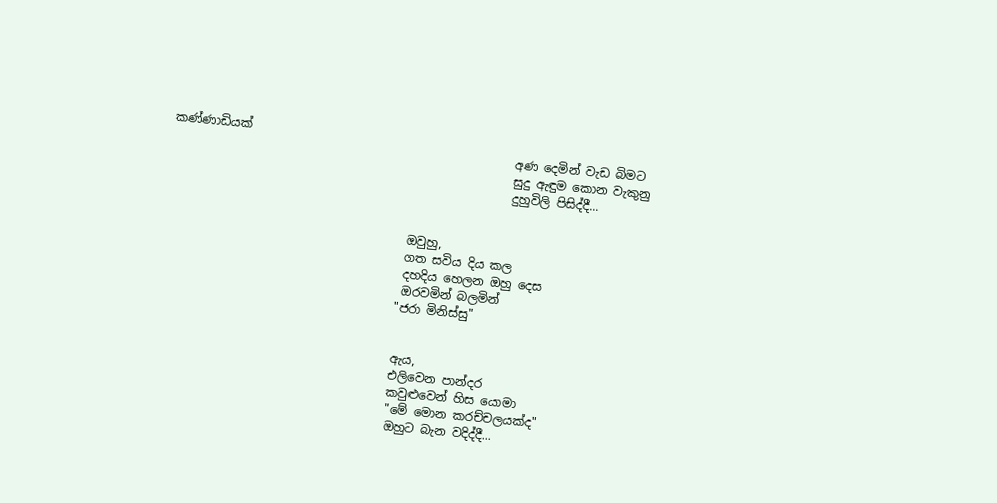කණ්ණාඩියක්
                                                         අණ දෙමින් වැඩ බිමට
                                                         සුදු ඇඳුම කොන වැකුනු
                                                         දුහුවිලි පිසිද්දී...


                                        ඔවුහු,
                                        ගත සවිය දිය කල
                                        දහදිය හෙලන ඔහු දෙස
                                        ඔරවමින් බලමින්
                                       "ජරා මිනිස්සු"


                                       ඇය,
                                       එලිවෙන පාන්දර
                                       කවුළුවෙන් හිස යොමා
                                       "මේ මොන කරච්චලයක්ද"
                                       ඔහුට බැන වදිද්දී...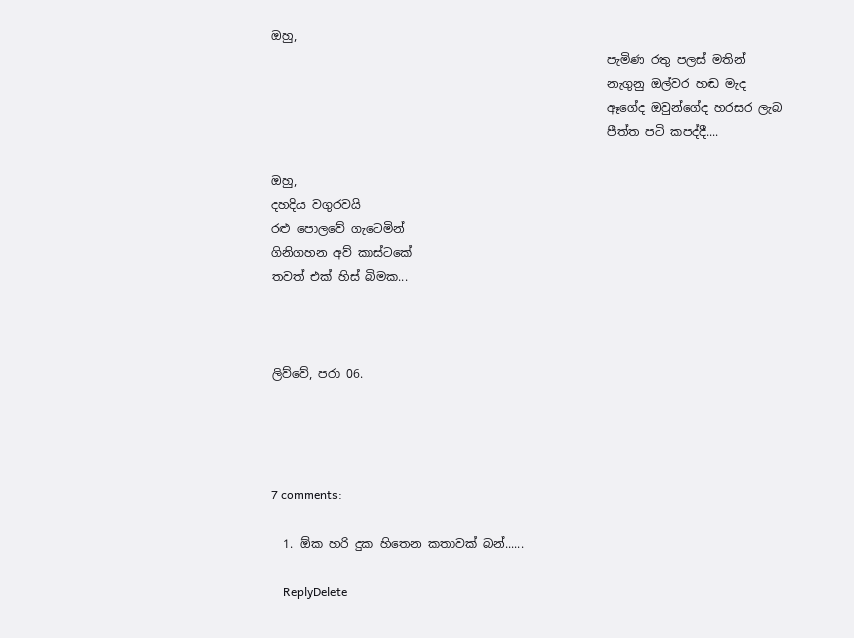ඔහු,
                                                        පැමිණ රතු පලස් මතින්
                                                        නැගුනු ඔල්වර හඬ මැද
                                                        ඈගේද ඔවුන්ගේද හරසර ලැබ
                                                        පීත්ත පටි කපද්දී....

ඔහු,
දහදිය වගුරවයි
රළු පොලවේ ගැටෙමින්
ගිනිගහන අව් කාස්ටකේ
තවත් එක් හිස් බිමක...



ලිව්වේ, පරා 06.




7 comments:

  1. ඕක හරි දුක හිතෙන කතාවක් බන්......

    ReplyDelete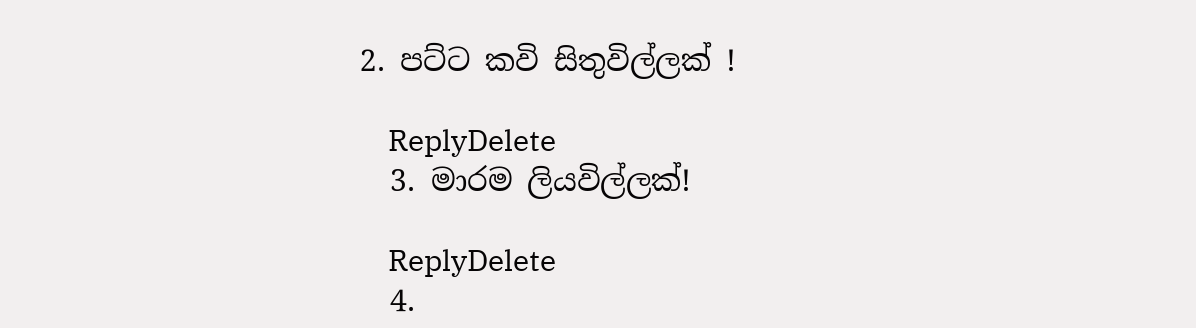2. පට්ට කවි සිතුවිල්ලක් !

    ReplyDelete
  3. මාරම ලියවිල්ලක්!

    ReplyDelete
  4.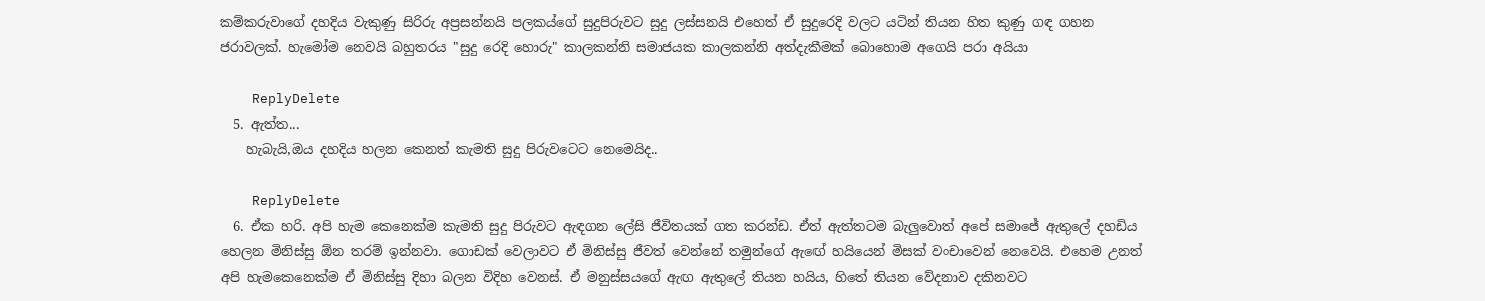කම්කරුවාගේ දහදිය වැකුණු සිරිරු අප්‍රසන්නයි පලකය්ගේ සුදුපිරුවට සුදු ලස්සනයි එහෙත් ඒ සුදුරෙදි වලට යටින් තියන හිත කුණු ගඳ ගහන ජරාවලක්. හැමෝම නෙවයි බහුතරය "සුදු රෙදි හොරු" කාලකන්නි සමාජයක කාලකන්නි අත්දැකීමක් බොහොම අගෙයි පරා අයියා

    ReplyDelete
  5. ඇත්ත...
    හැබැයි,ඔය දහදිය හලන කෙනත් කැමති සුදු පිරුවටෙට නෙමෙයිද..

    ReplyDelete
  6. ඒක හරි. අපි හැම කෙනෙක්ම කැමති සුදු පිරුවට ඇඳගන ලේසි ජීවිතයක් ගත කරන්ඩ. ඒත් ඇත්තටම බැලුවොත් අපේ සමාජේ ඇතුලේ දහඩිය හෙලන මිනිස්සු ඕන තරම් ඉන්නවා. ගොඩක් වෙලාවට ඒ මිනිස්සු ජීවත් වෙන්නේ තමුන්ගේ ඇඟේ හයියෙන් මිසක් වංචාවෙන් නෙවෙයි. එහෙම උනත් අපි හැමකෙනෙක්ම ඒ මිනිස්සු දිහා බලන විදිහ වෙනස්. ඒ මනුස්සයගේ ඇඟ ඇතුලේ තියන හයිය, හිතේ තියන වේදනාව දකිනවට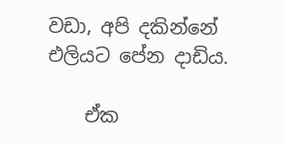වඩා, අපි දකින්නේ එලියට පේන දාඩිය.

    ඒක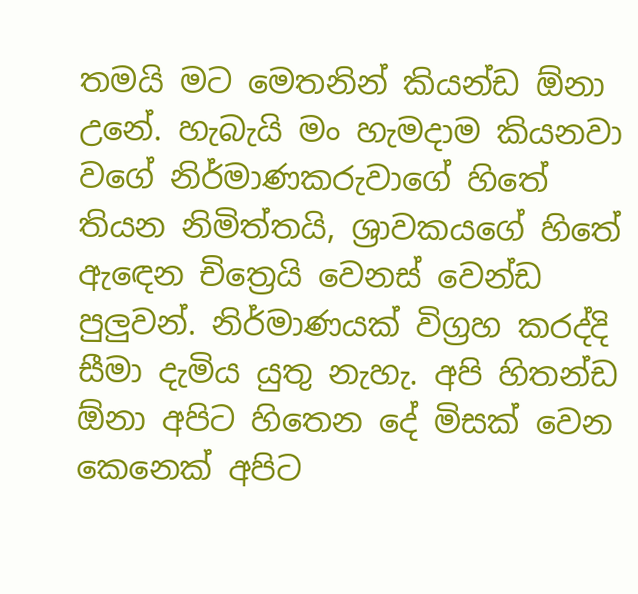තමයි මට මෙතනින් කියන්ඩ ඕනා උනේ. හැබැයි මං හැමදාම කියනවා වගේ නිර්මාණකරුවාගේ හිතේ තියන නිමිත්තයි, ශ්‍රාවකයගේ හිතේ ඇඳෙන චිත්‍රෙයි වෙනස් වෙන්ඩ පුලුවන්. නිර්මාණයක් විග්‍රහ කරද්දි සීමා දැමිය යුතු නැහැ. අපි හිතන්ඩ ඕනා අපිට හිතෙන දේ මිසක් වෙන කෙනෙක් අපිට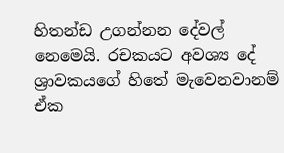හිතන්ඩ උගන්නන දේවල් නෙමෙයි. රචකයට අවශ්‍ය දේ ශ්‍රාවකයගේ හිතේ මැවෙනවානම් ඒක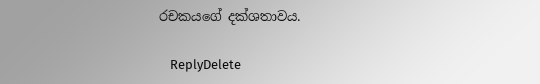රචකයගේ දක්ශතාවය.

    ReplyDelete